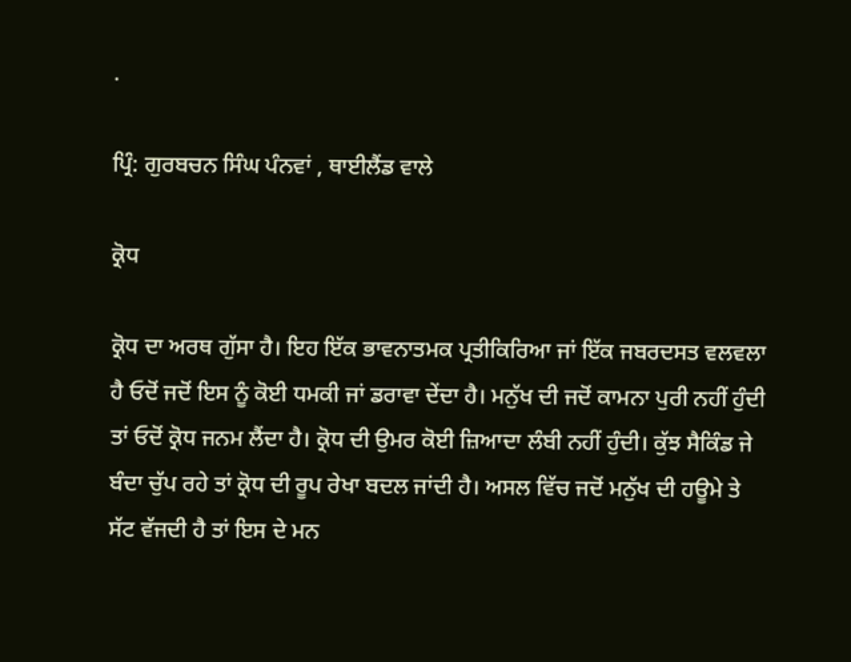.

ਪ੍ਰਿੰ: ਗੁਰਬਚਨ ਸਿੰਘ ਪੰਨਵਾਂ , ਥਾਈਲੈਂਡ ਵਾਲੇ

ਕ੍ਰੋਧ

ਕ੍ਰੋਧ ਦਾ ਅਰਥ ਗੁੱਸਾ ਹੈ। ਇਹ ਇੱਕ ਭਾਵਨਾਤਮਕ ਪ੍ਰਤੀਕਿਰਿਆ ਜਾਂ ਇੱਕ ਜਬਰਦਸਤ ਵਲਵਲਾ ਹੈ ਓਦੋਂ ਜਦੋਂ ਇਸ ਨੂੰ ਕੋਈ ਧਮਕੀ ਜਾਂ ਡਰਾਵਾ ਦੇਂਦਾ ਹੈ। ਮਨੁੱਖ ਦੀ ਜਦੋਂ ਕਾਮਨਾ ਪੁਰੀ ਨਹੀਂ ਹੁੰਦੀ ਤਾਂ ਓਦੋਂ ਕ੍ਰੋਧ ਜਨਮ ਲੈਂਦਾ ਹੈ। ਕ੍ਰੋਧ ਦੀ ਉਮਰ ਕੋਈ ਜ਼ਿਆਦਾ ਲੰਬੀ ਨਹੀਂ ਹੁੰਦੀ। ਕੁੱਝ ਸੈਕਿੰਡ ਜੇ ਬੰਦਾ ਚੁੱਪ ਰਹੇ ਤਾਂ ਕ੍ਰੋਧ ਦੀ ਰੂਪ ਰੇਖਾ ਬਦਲ ਜਾਂਦੀ ਹੈ। ਅਸਲ ਵਿੱਚ ਜਦੋਂ ਮਨੁੱਖ ਦੀ ਹਊਮੇ ਤੇ ਸੱਟ ਵੱਜਦੀ ਹੈ ਤਾਂ ਇਸ ਦੇ ਮਨ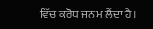ਵਿੱਚ ਕਰੋਧ ਜਨਮ ਲੈਂਦਾ ਹੈ।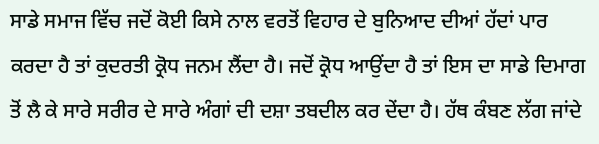ਸਾਡੇ ਸਮਾਜ ਵਿੱਚ ਜਦੋਂ ਕੋਈ ਕਿਸੇ ਨਾਲ ਵਰਤੋਂ ਵਿਹਾਰ ਦੇ ਬੁਨਿਆਦ ਦੀਆਂ ਹੱਦਾਂ ਪਾਰ ਕਰਦਾ ਹੈ ਤਾਂ ਕੁਦਰਤੀ ਕ੍ਰੋਧ ਜਨਮ ਲੈਂਦਾ ਹੈ। ਜਦੋਂ ਕ੍ਰੋਧ ਆਉਂਦਾ ਹੈ ਤਾਂ ਇਸ ਦਾ ਸਾਡੇ ਦਿਮਾਗ ਤੋਂ ਲੈ ਕੇ ਸਾਰੇ ਸਰੀਰ ਦੇ ਸਾਰੇ ਅੰਗਾਂ ਦੀ ਦਸ਼ਾ ਤਬਦੀਲ ਕਰ ਦੇਂਦਾ ਹੈ। ਹੱਥ ਕੰਬਣ ਲੱਗ ਜਾਂਦੇ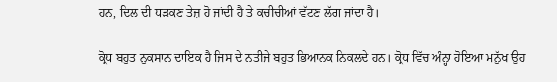ਹਨ, ਦਿਲ ਦੀ ਧੜਕਣ ਤੇਜ਼ ਹੋ ਜਾਂਦੀ ਹੈ ਤੇ ਕਚੀਚੀਆਂ ਵੱਟਣ ਲੱਗ ਜਾਂਦਾ ਹੈ।

ਕ੍ਰੋਧ ਬਹੁਤ ਨੁਕਸਾਨ ਦਾਇਕ ਹੈ ਜਿਸ ਦੇ ਨਤੀਜੇ ਬਹੁਤ ਭਿਆਨਕ ਨਿਕਲਦੇ ਹਨ। ਕ੍ਰੋਧ ਵਿੱਚ ਅੰਨ੍ਹਾ ਹੋਇਆ ਮਨੁੱਖ ਉਹ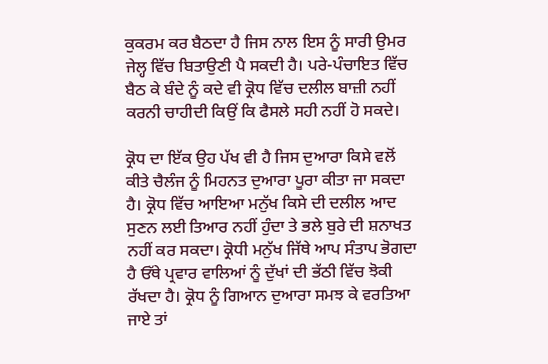ਕੁਕਰਮ ਕਰ ਬੈਠਦਾ ਹੈ ਜਿਸ ਨਾਲ ਇਸ ਨੂੰ ਸਾਰੀ ਉਮਰ ਜੇਲ੍ਹ ਵਿੱਚ ਬਿਤਾਉਣੀ ਪੈ ਸਕਦੀ ਹੈ। ਪਰੇ-ਪੰਚਾਇਤ ਵਿੱਚ ਬੈਠ ਕੇ ਬੰਦੇ ਨੂੰ ਕਦੇ ਵੀ ਕ੍ਰੋਧ ਵਿੱਚ ਦਲੀਲ ਬਾਜ਼ੀ ਨਹੀਂ ਕਰਨੀ ਚਾਹੀਦੀ ਕਿਉਂ ਕਿ ਫੈਸਲੇ ਸਹੀ ਨਹੀਂ ਹੋ ਸਕਦੇ।

ਕ੍ਰੋਧ ਦਾ ਇੱਕ ਉਹ ਪੱਖ ਵੀ ਹੈ ਜਿਸ ਦੁਆਰਾ ਕਿਸੇ ਵਲੋਂ ਕੀਤੇ ਚੈਲੰਜ ਨੂੰ ਮਿਹਨਤ ਦੁਆਰਾ ਪੂਰਾ ਕੀਤਾ ਜਾ ਸਕਦਾ ਹੈ। ਕ੍ਰੋਧ ਵਿੱਚ ਆਇਆ ਮਨੁੱਖ ਕਿਸੇ ਦੀ ਦਲੀਲ ਆਦ ਸੁਣਨ ਲਈ ਤਿਆਰ ਨਹੀਂ ਹੁੰਦਾ ਤੇ ਭਲੇ ਬੁਰੇ ਦੀ ਸ਼ਨਾਖਤ ਨਹੀਂ ਕਰ ਸਕਦਾ। ਕ੍ਰੋਧੀ ਮਨੁੱਖ ਜਿੱਥੇ ਆਪ ਸੰਤਾਪ ਭੋਗਦਾ ਹੈ ਓੱਥੇ ਪ੍ਰਵਾਰ ਵਾਲਿਆਂ ਨੂੰ ਦੁੱਖਾਂ ਦੀ ਭੱਠੀ ਵਿੱਚ ਝੋਕੀ ਰੱਖਦਾ ਹੈ। ਕ੍ਰੋਧ ਨੂੰ ਗਿਆਨ ਦੁਆਰਾ ਸਮਝ ਕੇ ਵਰਤਿਆ ਜਾਏ ਤਾਂ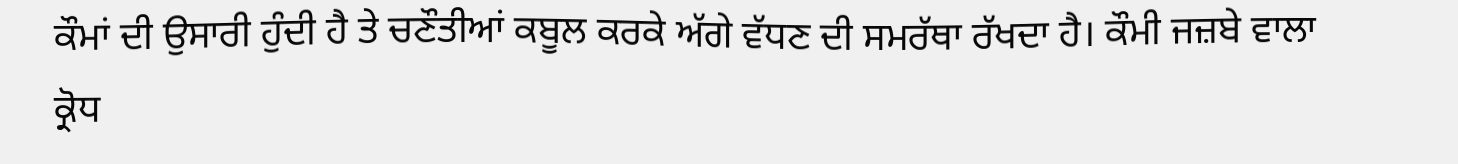ਕੌਮਾਂ ਦੀ ਉਸਾਰੀ ਹੁੰਦੀ ਹੈ ਤੇ ਚਣੌਤੀਆਂ ਕਬੂਲ ਕਰਕੇ ਅੱਗੇ ਵੱਧਣ ਦੀ ਸਮਰੱਥਾ ਰੱਖਦਾ ਹੈ। ਕੌਮੀ ਜਜ਼ਬੇ ਵਾਲਾ ਕ੍ਰੋਧ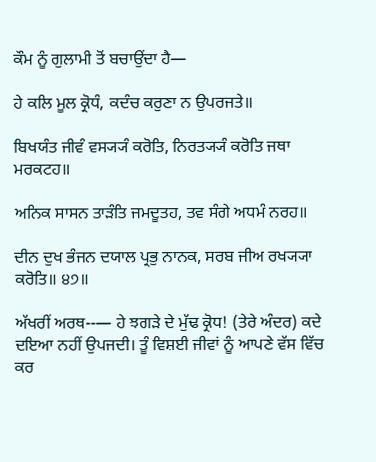ਕੌਮ ਨੂੰ ਗੁਲਾਮੀ ਤੋਂ ਬਚਾਉਂਦਾ ਹੈ—

ਹੇ ਕਲਿ ਮੂਲ ਕ੍ਰੋਧੰ, ਕਦੰਚ ਕਰੁਣਾ ਨ ਉਪਰਜਤੇ॥

ਬਿਖਯੰਤ ਜੀਵੰ ਵਸ੍ਯ੍ਯੰ ਕਰੋਤਿ, ਨਿਰਤ੍ਯ੍ਯੰ ਕਰੋਤਿ ਜਥਾ ਮਰਕਟਹ॥

ਅਨਿਕ ਸਾਸਨ ਤਾੜੰਤਿ ਜਮਦੂਤਹ, ਤਵ ਸੰਗੇ ਅਧਮੰ ਨਰਹ॥

ਦੀਨ ਦੁਖ ਭੰਜਨ ਦਯਾਲ ਪ੍ਰਭੁ ਨਾਨਕ, ਸਰਬ ਜੀਅ ਰਖ੍ਯ੍ਯਾ ਕਰੋਤਿ॥ ੪੭॥

ਅੱਖਰੀਂ ਅਰਥ--— ਹੇ ਝਗੜੇ ਦੇ ਮੁੱਢ ਕ੍ਰੋਧ! (ਤੇਰੇ ਅੰਦਰ) ਕਦੇ ਦਇਆ ਨਹੀਂ ਉਪਜਦੀ। ਤੂੰ ਵਿਸ਼ਈ ਜੀਵਾਂ ਨੂੰ ਆਪਣੇ ਵੱਸ ਵਿੱਚ ਕਰ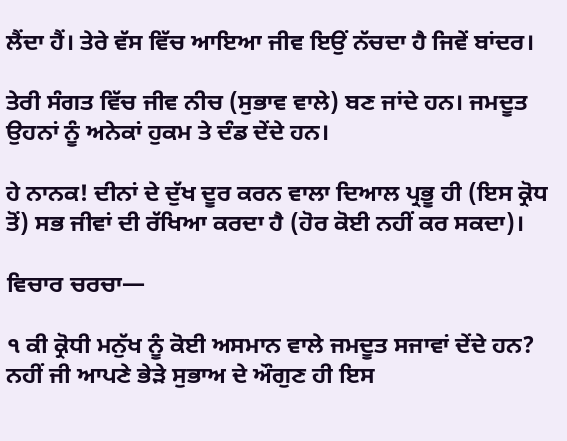ਲੈਂਦਾ ਹੈਂ। ਤੇਰੇ ਵੱਸ ਵਿੱਚ ਆਇਆ ਜੀਵ ਇਉਂ ਨੱਚਦਾ ਹੈ ਜਿਵੇਂ ਬਾਂਦਰ।

ਤੇਰੀ ਸੰਗਤ ਵਿੱਚ ਜੀਵ ਨੀਚ (ਸੁਭਾਵ ਵਾਲੇ) ਬਣ ਜਾਂਦੇ ਹਨ। ਜਮਦੂਤ ਉਹਨਾਂ ਨੂੰ ਅਨੇਕਾਂ ਹੁਕਮ ਤੇ ਦੰਡ ਦੇਂਦੇ ਹਨ।

ਹੇ ਨਾਨਕ! ਦੀਨਾਂ ਦੇ ਦੁੱਖ ਦੂਰ ਕਰਨ ਵਾਲਾ ਦਿਆਲ ਪ੍ਰਭੂ ਹੀ (ਇਸ ਕ੍ਰੋਧ ਤੋਂ) ਸਭ ਜੀਵਾਂ ਦੀ ਰੱਖਿਆ ਕਰਦਾ ਹੈ (ਹੋਰ ਕੋਈ ਨਹੀਂ ਕਰ ਸਕਦਾ)।

ਵਿਚਾਰ ਚਰਚਾ—

੧ ਕੀ ਕ੍ਰੋਧੀ ਮਨੁੱਖ ਨੂੰ ਕੋਈ ਅਸਮਾਨ ਵਾਲੇ ਜਮਦੂਤ ਸਜਾਵਾਂ ਦੇਂਦੇ ਹਨ? ਨਹੀਂ ਜੀ ਆਪਣੇ ਭੇੜੇ ਸੁਭਾਅ ਦੇ ਔਗੁਣ ਹੀ ਇਸ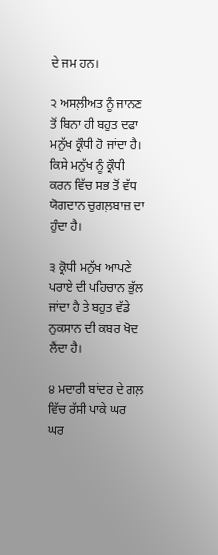ਦੇ ਜਮ ਹਨ।

੨ ਅਸਲ਼ੀਅਤ ਨੂੰ ਜਾਨਣ ਤੋਂ ਬਿਨਾ ਹੀ ਬਹੁਤ ਦਫਾ ਮਨੁੱਖ ਕ੍ਰੌਧੀ ਹੋ ਜਾਂਦਾ ਹੈ। ਕਿਸੇ ਮਨੁੱਖ ਨੂੰ ਕ੍ਰੌਧੀ ਕਰਨ ਵਿੱਚ ਸਭ ਤੋਂ ਵੱਧ ਯੋਗਦਾਨ ਚੁਗਲ਼ਬਾਜ਼ ਦਾ ਹੁੰਦਾ ਹੈ।

੩ ਕ੍ਰੋਧੀ ਮਨੁੱਖ ਆਪਣੇ ਪਰਾਏ ਦੀ ਪਹਿਚਾਨ ਭੁੱਲ ਜਾਂਦਾ ਹੈ ਤੇ ਬਹੁਤ ਵੱਡੇ ਨੁਕਸਾਨ ਦੀ ਕਬਰ ਖੋਦ ਲੈਂਦਾ ਹੈ।

੪ ਮਦਾਰੀ ਬਾਂਦਰ ਦੇ ਗਲ਼ ਵਿੱਚ ਰੱਸੀ ਪਾਕੇ ਘਰ ਘਰ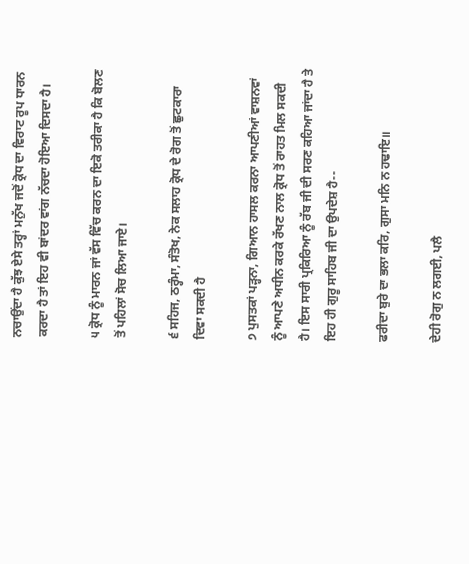ਨਚਾਉਂਦਾ ਹੈ ਕੁੱਝ ਏਸੇ ਤਰ੍ਹਾਂ ਮਨੁੱਖ ਜਦੋਂ ਕ੍ਰੋਧ ਦਾ ਵਿਰਾਟ ਰੂਪ ਧਾਰਨ ਕਰਦਾ ਹੈ ਤਾਂ ਇਹ ਵੀ ਬਾਂਦਰ ਵਾਂਗ ਨੱਚਦਾ ਹੋਇਆ ਦਿਸਦਾ ਹੈ।

੫ ਕ੍ਰੋਧ ਨੂੰ ਮਾਰਨ ਜਾਂ ਵੱਸ ਵਿੱਚ ਕਰਨ ਦਾ ਇਕੋ ਤਰੀਕਾ ਹੈ ਕਿ ਬੋਲਣ ਤੋਂ ਪਹਿਲਾਂ ਸੋਚ ਲਿਆ ਜਾਏ।

੬ ਸਹਿਜ, ਠਰ੍ਹੰਮਾ, ਸੰਤੋਖ, ਨੇਕ ਸਲਾਹ ਕ੍ਰੋਧ ਦੇ ਰੋਗ ਤੋਂ ਛੁਟਕਾਰਾ ਦਿਵਾ ਸਕਦੀ ਹੈ

੭ ਪੁਸਤਕਾਂ ਪੜ੍ਹਨਾ, ਗਿਆਨ ਹਾਸਲ ਕਰਨਾ ਆਪਣੀਆਂ ਵਾਸ਼ਨਵਾਂ ਨੂੰ ਆਪਣੇ ਅਧੀਨ ਕਰਕੇ ਰੱਖਣ ਨਾਲ ਕ੍ਰੋਧ ਤੋਂ ਰਾਹਤ ਮਿਲ ਸਕਦੀ ਹੈ। ਇਸ ਸਾਰੀ ਪ੍ਰਕਿਰਿਆ ਨੂੰ ਰੱਬ ਜੀ ਦੀ ਸਰਣ ਕਹਿਆ ਜਾਂਦਾ ਹੈ ਤੇ ਇਹ ਹੀ ਗੁਰੂ ਸਾਹਿਬ ਜੀ ਦਾ ਉਪਦੇਸ਼ ਹੈ--

ਫਰੀਦਾ ਬੁਰੇ ਦਾ ਭਲਾ ਕਰਿ, ਗੁਸਾ ਮਨਿ ਨ ਹਢਾਇ॥

ਦੇਹੀ ਰੋਗੁ ਨ ਲਗਈ, ਪਲੈ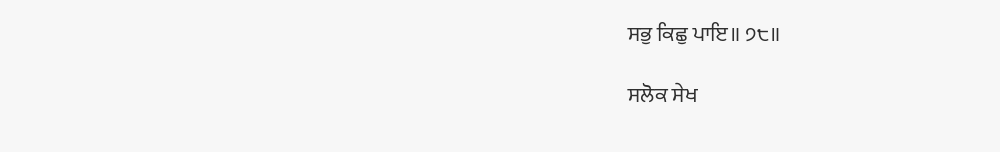ਸਭੁ ਕਿਛੁ ਪਾਇ॥ ੭੮॥

ਸਲੋਕ ਸੇਖ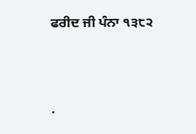ਫਰੀਦ ਜੀ ਪੰਨਾ ੧੩੮੨




.